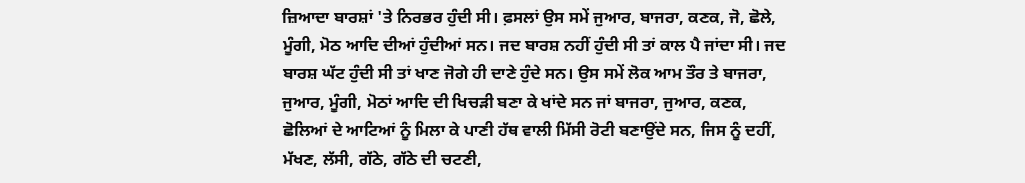ਜ਼ਿਆਦਾ ਬਾਰਸ਼ਾਂ 'ਤੇ ਨਿਰਭਰ ਹੁੰਦੀ ਸੀ। ਫ਼ਸਲਾਂ ਉਸ ਸਮੇਂ ਜੁਆਰ, ਬਾਜਰਾ, ਕਣਕ, ਜੋ, ਛੋਲੇ, ਮੂੰਗੀ, ਮੋਠ ਆਦਿ ਦੀਆਂ ਹੁੰਦੀਆਂ ਸਨ। ਜਦ ਬਾਰਸ਼ ਨਹੀਂ ਹੁੰਦੀ ਸੀ ਤਾਂ ਕਾਲ ਪੈ ਜਾਂਦਾ ਸੀ। ਜਦ ਬਾਰਸ਼ ਘੱਟ ਹੁੰਦੀ ਸੀ ਤਾਂ ਖਾਣ ਜੋਗੇ ਹੀ ਦਾਣੇ ਹੁੰਦੇ ਸਨ। ਉਸ ਸਮੇਂ ਲੋਕ ਆਮ ਤੌਰ ਤੇ ਬਾਜਰਾ, ਜੁਆਰ, ਮੂੰਗੀ, ਮੋਠਾਂ ਆਦਿ ਦੀ ਖਿਚੜੀ ਬਣਾ ਕੇ ਖਾਂਦੇ ਸਨ ਜਾਂ ਬਾਜਰਾ, ਜੁਆਰ, ਕਣਕ, ਛੋਲਿਆਂ ਦੇ ਆਟਿਆਂ ਨੂੰ ਮਿਲਾ ਕੇ ਪਾਣੀ ਹੱਥ ਵਾਲੀ ਮਿੱਸੀ ਰੋਟੀ ਬਣਾਉਂਦੇ ਸਨ, ਜਿਸ ਨੂੰ ਦਹੀਂ, ਮੱਖਣ, ਲੱਸੀ, ਗੱਠੇ, ਗੱਠੇ ਦੀ ਚਟਣੀ,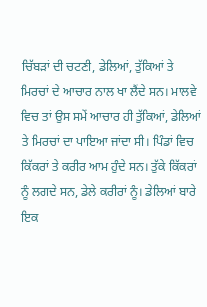ਚਿੱਬੜਾਂ ਦੀ ਚਟਣੀ, ਡੇਲਿਆਂ, ਤੁੱਕਿਆਂ ਤੇ ਮਿਰਚਾਂ ਦੇ ਆਚਾਰ ਨਾਲ ਖਾ ਲੈਂਦੇ ਸਨ। ਮਾਲਵੇ ਵਿਚ ਤਾਂ ਉਸ ਸਮੇਂ ਆਚਾਰ ਹੀ ਤੁੱਕਿਆਂ, ਡੇਲਿਆਂ ਤੇ ਮਿਰਚਾਂ ਦਾ ਪਾਇਆ ਜਾਂਦਾ ਸੀ। ਪਿੰਡਾਂ ਵਿਚ ਕਿੱਕਰਾਂ ਤੇ ਕਰੀਰ ਆਮ ਹੁੰਦੇ ਸਨ। ਤੁੱਕੇ ਕਿੱਕਰਾਂ ਨੂੰ ਲਗਦੇ ਸਨ, ਡੇਲੇ ਕਰੀਰਾਂ ਨੂੰ। ਡੇਲਿਆਂ ਬਾਰੇ ਇਕ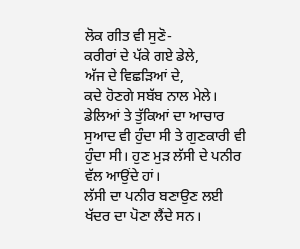ਲੋਕ ਗੀਤ ਵੀ ਸੁਣੋ-
ਕਰੀਰਾਂ ਦੇ ਪੱਕੇ ਗਏ ਡੇਲੇ,
ਅੱਜ ਦੇ ਵਿਛੜਿਆਂ ਦੇ,
ਕਦੇ ਹੋਣਗੇ ਸਬੱਬ ਨਾਲ ਮੇਲੇ।
ਡੇਲਿਆਂ ਤੇ ਤੁੱਕਿਆਂ ਦਾ ਆਚਾਰ ਸੁਆਦ ਵੀ ਹੁੰਦਾ ਸੀ ਤੇ ਗੁਣਕਾਰੀ ਵੀ ਹੁੰਦਾ ਸੀ। ਹੁਣ ਮੁੜ ਲੱਸੀ ਦੇ ਪਨੀਰ ਵੱਲ ਆਉਂਦੇ ਹਾਂ।
ਲੱਸੀ ਦਾ ਪਨੀਰ ਬਣਾਉਣ ਲਈ ਖੱਦਰ ਦਾ ਪੋਣਾ ਲੈਂਦੇ ਸਨ।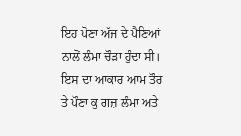ਇਹ ਪੋਣਾ ਅੱਜ ਦੇ ਪੈਣਿਆਂ ਨਾਲੋਂ ਲੰਮਾ ਚੌੜਾ ਹੁੰਦਾ ਸੀ। ਇਸ ਦਾ ਆਕਾਰ ਆਮ ਤੌਰ ਤੇ ਪੌਣਾ ਕੁ ਗਜ਼ ਲੰਮਾ ਅਤੇ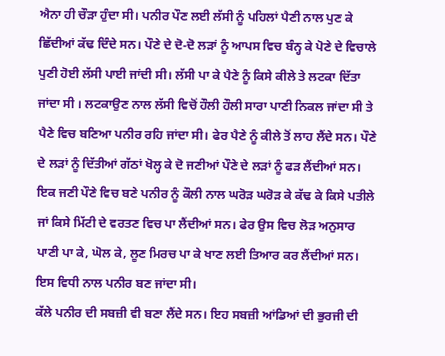ਐਨਾ ਹੀ ਚੌੜਾ ਹੁੰਦਾ ਸੀ। ਪਨੀਰ ਪੌਣ ਲਈ ਲੱਸੀ ਨੂੰ ਪਹਿਲਾਂ ਪੈਣੀ ਨਾਲ ਪੁਣ ਕੇ ਛਿੱਦੀਆਂ ਕੱਢ ਦਿੰਦੇ ਸਨ। ਪੌਣੇ ਦੇ ਦੋ-ਦੋ ਲੜਾਂ ਨੂੰ ਆਪਸ ਵਿਚ ਬੰਨ੍ਹ ਕੇ ਪੋਣੇ ਦੇ ਵਿਚਾਲੇ ਪੁਣੀ ਹੋਈ ਲੱਸੀ ਪਾਈ ਜਾਂਦੀ ਸੀ। ਲੱਸੀ ਪਾ ਕੇ ਪੈਣੇ ਨੂੰ ਕਿਸੇ ਕੀਲੇ ਤੇ ਲਟਕਾ ਦਿੱਤਾ ਜਾਂਦਾ ਸੀ । ਲਟਕਾਉਣ ਨਾਲ ਲੱਸੀ ਵਿਚੋਂ ਹੌਲੀ ਹੌਲੀ ਸਾਰਾ ਪਾਣੀ ਨਿਕਲ ਜਾਂਦਾ ਸੀ ਤੇ ਪੈਣੇ ਵਿਚ ਬਣਿਆ ਪਨੀਰ ਰਹਿ ਜਾਂਦਾ ਸੀ। ਫੇਰ ਪੈਣੇ ਨੂੰ ਕੀਲੇ ਤੋਂ ਲਾਹ ਲੈਂਦੇ ਸਨ। ਪੌਣੇ ਦੇ ਲੜਾਂ ਨੂੰ ਦਿੱਤੀਆਂ ਗੱਠਾਂ ਖੋਲ੍ਹ ਕੇ ਦੋ ਜਣੀਆਂ ਪੌਣੇ ਦੇ ਲੜਾਂ ਨੂੰ ਫੜ ਲੈਂਦੀਆਂ ਸਨ। ਇਕ ਜਣੀ ਪੌਣੇ ਵਿਚ ਬਣੇ ਪਨੀਰ ਨੂੰ ਕੌਲੀ ਨਾਲ ਘਰੋੜ ਘਰੋੜ ਕੇ ਕੱਢ ਕੇ ਕਿਸੇ ਪਤੀਲੇ ਜਾਂ ਕਿਸੇ ਮਿੱਟੀ ਦੇ ਵਰਤਣ ਵਿਚ ਪਾ ਲੈਂਦੀਆਂ ਸਨ। ਫੇਰ ਉਸ ਵਿਚ ਲੋੜ ਅਨੁਸਾਰ ਪਾਣੀ ਪਾ ਕੇ, ਘੋਲ ਕੇ, ਲੂਣ ਮਿਰਚ ਪਾ ਕੇ ਖਾਣ ਲਈ ਤਿਆਰ ਕਰ ਲੈਂਦੀਆਂ ਸਨ। ਇਸ ਵਿਧੀ ਨਾਲ ਪਨੀਰ ਬਣ ਜਾਂਦਾ ਸੀ।
ਕੱਲੇ ਪਨੀਰ ਦੀ ਸਬਜ਼ੀ ਵੀ ਬਣਾ ਲੈਂਦੇ ਸਨ। ਇਹ ਸਬਜ਼ੀ ਆਂਡਿਆਂ ਦੀ ਭੁਰਜੀ ਦੀ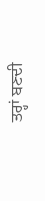ਤਰ੍ਹਾਂ ਬਣਦੀ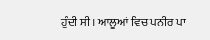ਹੁੰਦੀ ਸੀ। ਆਲੂਆਂ ਵਿਚ ਪਨੀਰ ਪਾ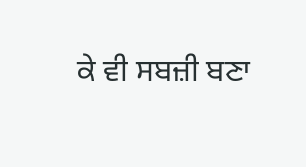ਕੇ ਵੀ ਸਬਜ਼ੀ ਬਣਾ